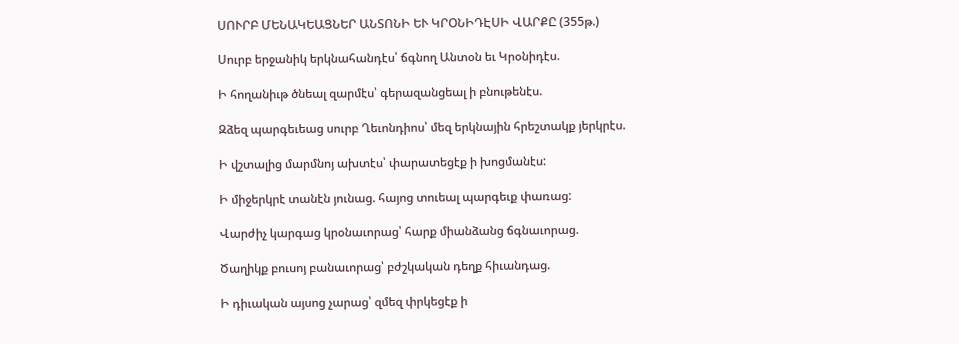ՍՈՒՐԲ ՄԵՆԱԿԵԱՑՆԵՐ ԱՆՏՈՆԻ ԵՒ ԿՐՕՆԻԴԷՍԻ ՎԱՐՔԸ (355թ.)

Սուրբ երջանիկ երկնահանդէս՝ ճգնող Անտօն եւ Կրօնիդէս.

Ի հողանիւթ ծնեալ զարմէս՝ գերազանցեալ ի բնութենէս.

Զձեզ պարգեւեաց սուրբ Ղեւոնդիոս՝ մեզ երկնային հրեշտակք յերկրէս.

Ի վշտալից մարմնոյ ախտէս՝ փարատեցէք ի խոցմանէս:

Ի միջերկրէ տանէն յունաց. հայոց տուեալ պարգեւք փառաց:

Վարժիչ կարգաց կրօնաւորաց՝ հարք միանձանց ճգնաւորաց.

Ծաղիկք բուսոյ բանաւորաց՝ բժշկական դեղք հիւանդաց.

Ի դիւական այսոց չարաց՝ զմեզ փրկեցէք ի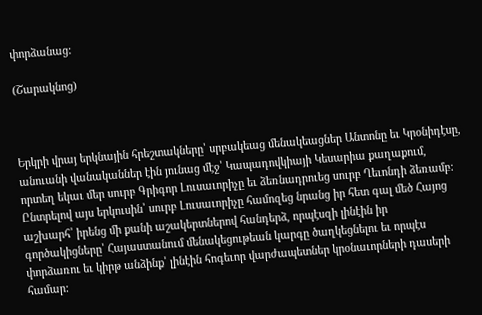փորձանաց:

(Շարակնոց)



Երկրի վրայ երկնային հրեշտակները՝ սրբակեաց մենակեացներ Անտոնը եւ Կրօնիդէսը, անուանի վանականներ էին յունաց մէջ՝ Կապադովկիայի Կեսարիա քաղաքում, որտեղ եկաւ մեր սուրբ Գրիգոր Լուսաւորիչը եւ ձեռնադրուեց սուրբ Ղեւոնդի ձեռամբ: Ընտրելով այս երկուսին՝ սուրբ Լուսաւորիչը համոզեց նրանց իր հետ գալ մեծ Հայոց աշխարհ՝ իրենց մի քանի աշակերտներով հանդերձ, որպէսզի լինէին իր գործակիցները՝ Հայաստանում մենակեցութեան կարգը ծաղկեցնելու եւ որպէս փորձառու եւ կիրթ անձինք՝ լինէին հոգեւոր վարժապետներ կրօնաւորների դասերի համար: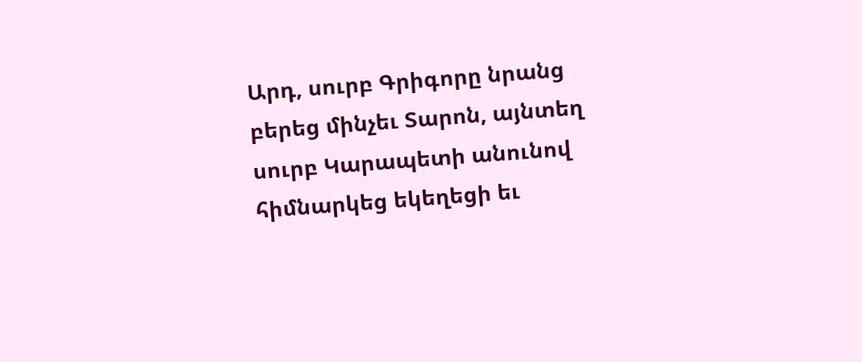Արդ, սուրբ Գրիգորը նրանց բերեց մինչեւ Տարոն, այնտեղ սուրբ Կարապետի անունով հիմնարկեց եկեղեցի եւ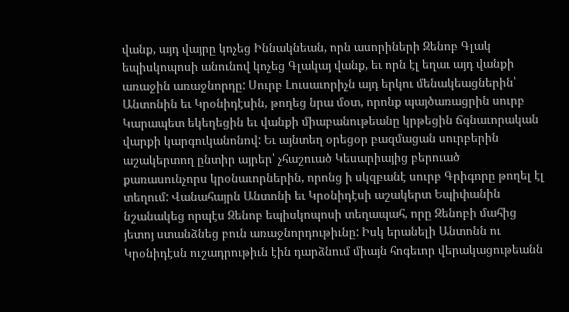վանք, այդ վայրը կոչեց Իննակնեան, որն ասորիների Զենոբ Գլակ եպիսկոպոսի անունով կոչեց Գլակայ վանք, եւ որն էլ եղաւ այդ վանքի առաջին առաջնորդը: Սուրբ Լուսաւորիչն այդ երկու մենակեացներին՝ Անտոնին եւ Կրօնիդէսին, թողեց նրա մօտ, որոնք պայծառացրին սուրբ Կարապետ եկեղեցին եւ վանքի միաբանութեանը կրթեցին ճգնաւորական վարքի կարգուկանոնով: Եւ այնտեղ օրեցօր բազմացան սուրբերին աշակերտող ընտիր այրեր՝ չհաշուած Կեսարիայից բերուած քառասունչորս կրօնաւորներին, որոնց ի սկզբանէ սուրբ Գրիգորը թողել էլ տեղում: Վանահայրն Անտոնի եւ Կրօնիդէսի աշակերտ Եպիփանին նշանակեց որպէս Զենոբ եպիսկոպոսի տեղապահ, որը Զենոբի մահից յետոյ ստանձնեց բուն առաջնորդութիւնը: Իսկ երանելի Անտոնն ու Կրօնիդէսն ուշադրութիւն էին դարձնում միայն հոգեւոր վերակացութեանն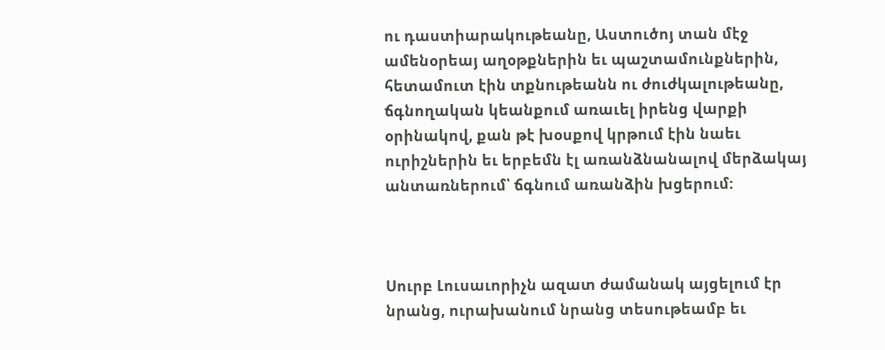ու դաստիարակութեանը, Աստուծոյ տան մէջ ամենօրեայ աղօթքներին եւ պաշտամունքներին, հետամուտ էին տքնութեանն ու ժուժկալութեանը, ճգնողական կեանքում առաւել իրենց վարքի օրինակով, քան թէ խօսքով կրթում էին նաեւ ուրիշներին եւ երբեմն էլ առանձնանալով մերձակայ անտառներում՝ ճգնում առանձին խցերում:



Սուրբ Լուսաւորիչն ազատ ժամանակ այցելում էր նրանց, ուրախանում նրանց տեսութեամբ եւ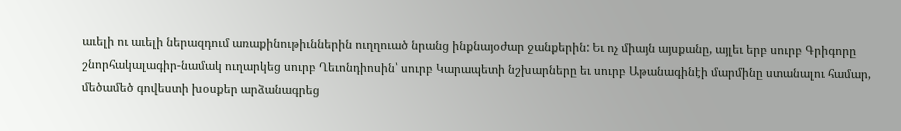աւելի ու աւելի ներազդում առաքինութիւններին ուղղուած նրանց ինքնայօժար ջանքերին: Եւ ոչ միայն այսքանը, այլեւ երբ սուրբ Գրիգորը շնորհակալագիր-նամակ ուղարկեց սուրբ Ղեւոնդիոսին՝ սուրբ Կարապետի նշխարները եւ սուրբ Աթանագինէի մարմինը ստանալու համար, մեծամեծ գովեստի խօսքեր արձանագրեց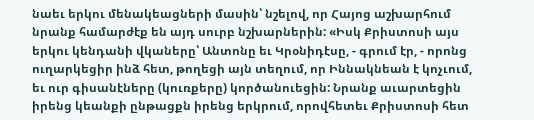նաեւ երկու մենակեացների մասին՝ նշելով, որ Հայոց աշխարհում նրանք համարժէք են այդ սուրբ նշխարներին: «Իսկ Քրիստոսի այս երկու կենդանի վկաները՝ Անտոնը եւ Կրօնիդէսը, - գրում էր, - որոնց ուղարկեցիր ինձ հետ, թողեցի այն տեղում, որ Իննակնեան է կոչւում, եւ ուր գիսանէները (կուռքերը) կործանուեցին: Նրանք աւարտեցին իրենց կեանքի ընթացքն իրենց երկրում, որովհետեւ Քրիստոսի հետ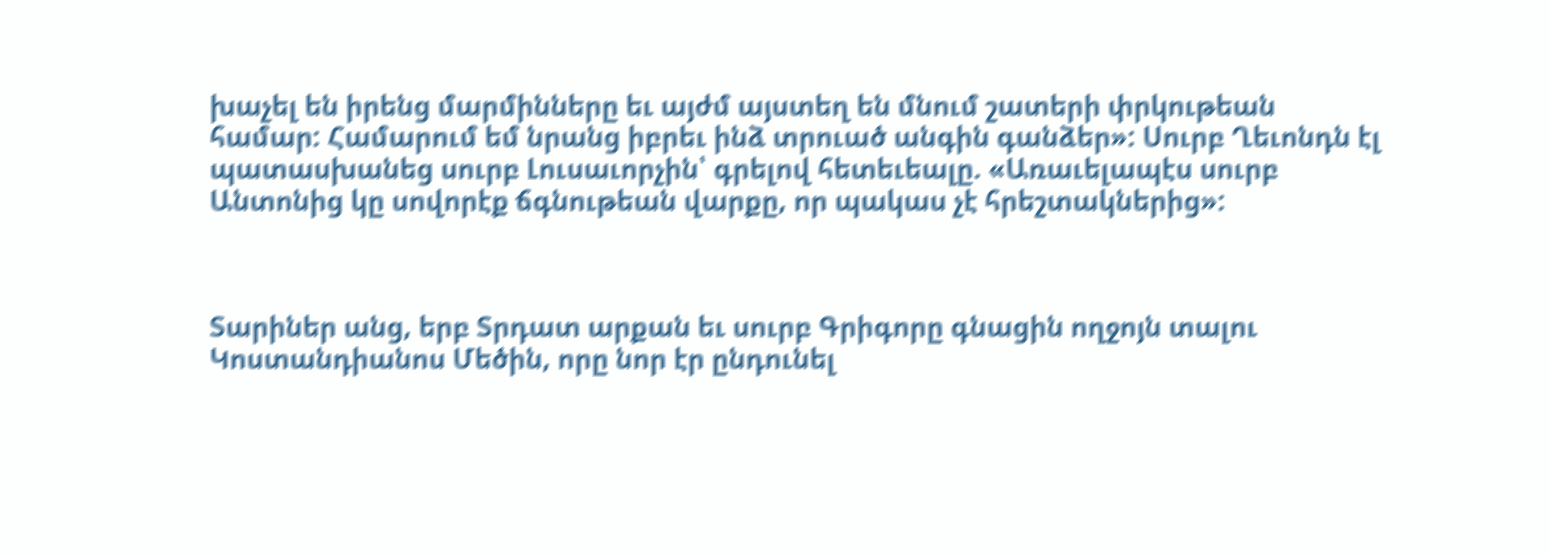խաչել են իրենց մարմինները եւ այժմ այստեղ են մնում շատերի փրկութեան համար: Համարում եմ նրանց իբրեւ ինձ տրուած անգին գանձեր»: Սուրբ Ղեւոնդն էլ պատասխանեց սուրբ Լուսաւորչին՝ գրելով հետեւեալը. «Առաւելապէս սուրբ Անտոնից կը սովորէք ճգնութեան վարքը, որ պակաս չէ հրեշտակներից»:



Տարիներ անց, երբ Տրդատ արքան եւ սուրբ Գրիգորը գնացին ողջոյն տալու Կոստանդիանոս Մեծին, որը նոր էր ընդունել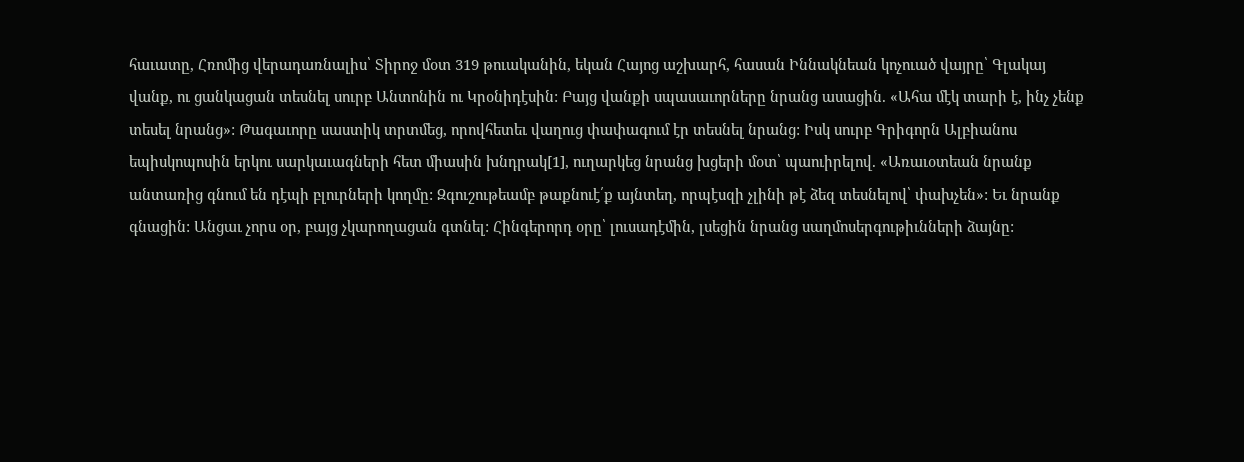հաւատը, Հռոմից վերադառնալիս՝ Տիրոջ մօտ 319 թուականին, եկան Հայոց աշխարհ, հասան Իննակնեան կոչուած վայրը՝ Գլակայ վանք, ու ցանկացան տեսնել սուրբ Անտոնին ու Կրօնիդէսին: Բայց վանքի սպասաւորները նրանց ասացին. «Ահա մէկ տարի է, ինչ չենք տեսել նրանց»: Թագաւորը սաստիկ տրտմեց, որովհետեւ վաղուց փափագում էր տեսնել նրանց: Իսկ սուրբ Գրիգորն Ալբիանոս եպիսկոպոսին երկու սարկաւագների հետ միասին խնդրակ[1], ուղարկեց նրանց խցերի մօտ՝ պաուիրելով. «Առաւօտեան նրանք անտառից գնում են դէպի բլուրների կողմը: Զգուշութեամբ թաքնուէ՛ք այնտեղ, որպէսզի չլինի թէ ձեզ տեսնելով՝ փախչեն»: Եւ նրանք գնացին: Անցաւ չորս օր, բայց չկարողացան գտնել: Հինգերորդ օրը՝ լուսադէմին, լսեցին նրանց սաղմոսերգութիւնների ձայնը: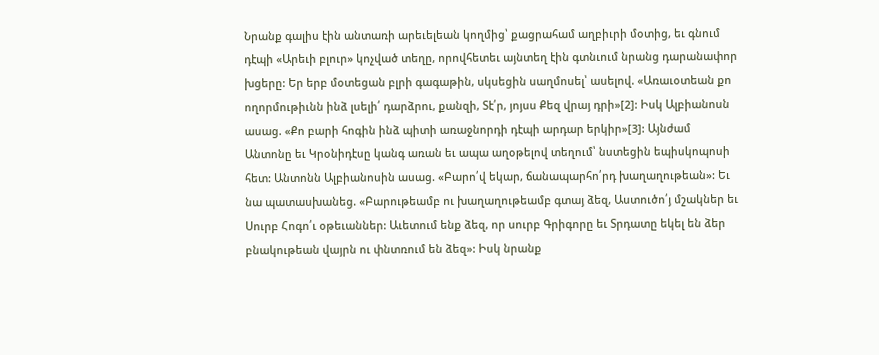Նրանք գալիս էին անտառի արեւելեան կողմից՝ քացրահամ աղբիւրի մօտից, եւ գնում դէպի «Արեւի բլուր» կոչված տեղը, որովհետեւ այնտեղ էին գտնւում նրանց դարանափոր խցերը: Եր երբ մօտեցան բլրի գագաթին, սկսեցին սաղմոսել՝ ասելով. «Առաւօտեան քո ողորմութիւնն ինձ լսելի՛ դարձրու, քանզի, Տէ՛ր, յոյսս Քեզ վրայ դրի»[2]: Իսկ Ալբիանոսն ասաց. «Քո բարի հոգին ինձ պիտի առաջնորդի դէպի արդար երկիր»[3]: Այնժամ Անտոնը եւ Կրօնիդէսը կանգ առան եւ ապա աղօթելով տեղում՝ նստեցին եպիսկոպոսի հետ: Անտոնն Ալբիանոսին ասաց. «Բարո՛վ եկար, ճանապարհո՛րդ խաղաղութեան»: Եւ նա պատասխանեց. «Բարութեամբ ու խաղաղութեամբ գտայ ձեզ, Աստուծո՛յ մշակներ եւ Սուրբ Հոգո՛ւ օթեւաններ: Աւետում ենք ձեզ, որ սուրբ Գրիգորը եւ Տրդատը եկել են ձեր բնակութեան վայրն ու փնտռում են ձեզ»: Իսկ նրանք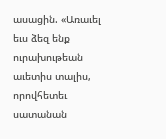ասացին. «Առաւել եւս ձեզ ենք ուրախութեան աւետիս տալիս, որովհետեւ սատանան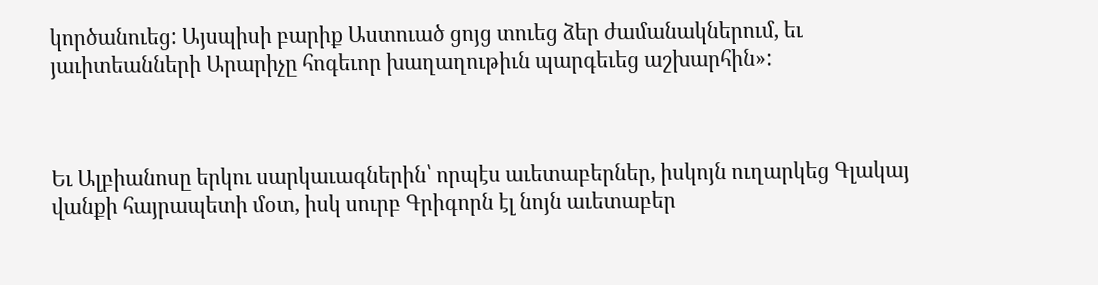կործանուեց: Այսպիսի բարիք Աստուած ցոյց տուեց ձեր ժամանակներում, եւ յաւիտեանների Արարիչը հոգեւոր խաղաղութիւն պարգեւեց աշխարհին»:



Եւ Ալբիանոսը երկու սարկաւագներին՝ որպէս աւետաբերներ, իսկոյն ուղարկեց Գլակայ վանքի հայրապետի մօտ, իսկ սուրբ Գրիգորն էլ նոյն աւետաբեր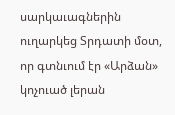սարկաւագներին ուղարկեց Տրդատի մօտ, որ գտնւում էր «Արձան» կոչուած լերան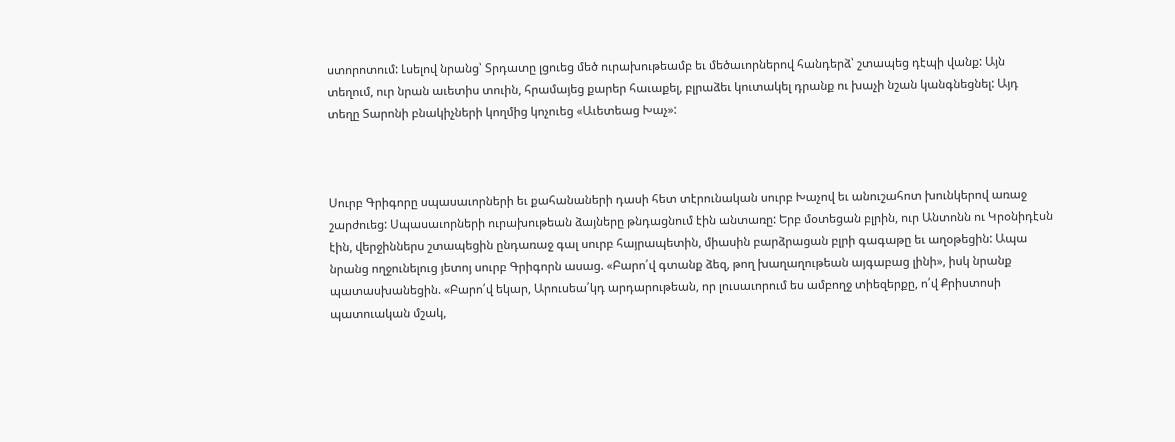ստորոտում: Լսելով նրանց՝ Տրդատը լցուեց մեծ ուրախութեամբ եւ մեծաւորներով հանդերձ՝ շտապեց դէպի վանք: Այն տեղում, ուր նրան աւետիս տուին, հրամայեց քարեր հաւաքել, բլրաձեւ կուտակել դրանք ու խաչի նշան կանգնեցնել: Այդ տեղը Տարոնի բնակիչների կողմից կոչուեց «Աւետեաց Խաչ»:



Սուրբ Գրիգորը սպասաւորների եւ քահանաների դասի հետ տէրունական սուրբ Խաչով եւ անուշահոտ խունկերով առաջ շարժուեց: Սպասաւորների ուրախութեան ձայները թնդացնում էին անտառը: Երբ մօտեցան բլրին, ուր Անտոնն ու Կրօնիդէսն էին, վերջիններս շտապեցին ընդառաջ գալ սուրբ հայրապետին, միասին բարձրացան բլրի գագաթը եւ աղօթեցին: Ապա նրանց ողջունելուց յետոյ սուրբ Գրիգորն ասաց. «Բարո՛վ գտանք ձեզ, թող խաղաղութեան այգաբաց լինի», իսկ նրանք պատասխանեցին. «Բարո՛վ եկար, Արուսեա՛կդ արդարութեան, որ լուսաւորում ես ամբողջ տիեզերքը, ո՛վ Քրիստոսի պատուական մշակ,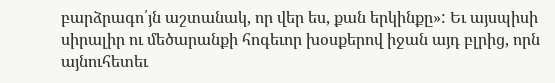բարձրագո՛յն աշտանակ, որ վեր ես, քան երկինքը»: Եւ այսպիսի սիրալիր ու մեծարանքի հոգեւոր խօսքերով իջան այդ բլրից, որն այնուհետեւ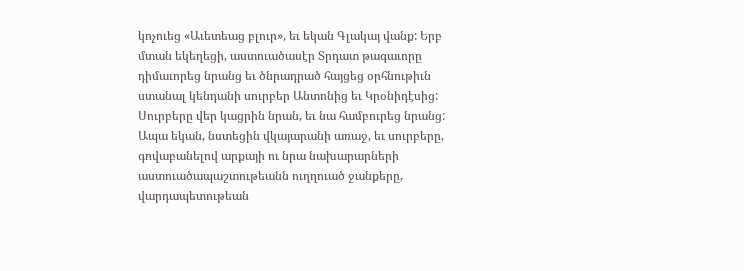կոչուեց «Աւետեաց բլուր», եւ եկան Գլակայ վանք: Երբ մտան եկեղեցի, աստուածասէր Տրդատ թագաւորը դիմաւորեց նրանց եւ ծնրադրած հայցեց օրհնութիւն ստանալ կենդանի սուրբեր Անտոնից եւ Կրօնիդէսից: Սուրբերը վեր կացրին նրան, եւ նա համբուրեց նրանց: Ապա եկան, նստեցին վկայարանի առաջ, եւ սուրբերը, գովաբանելով արքայի ու նրա նախարարների աստուածապաշտութեանն ուղղուած ջանքերը, վարդապետութեան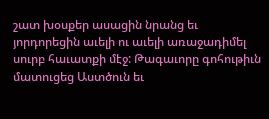շատ խօսքեր ասացին նրանց եւ յորդորեցին աւելի ու աւելի առաջադիմել սուրբ հաւատքի մէջ: Թագաւորը գոհութիւն մատուցեց Աստծուն եւ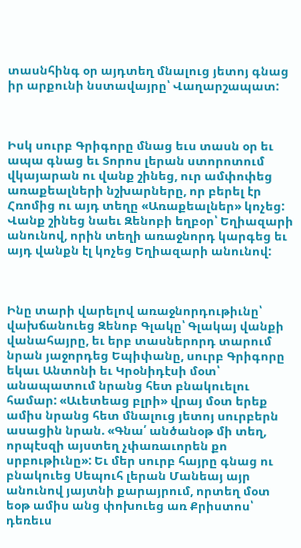տասնհինգ օր այդտեղ մնալուց յետոյ գնաց իր արքունի նստավայրը՝ Վաղարշապատ:



Իսկ սուրբ Գրիգորը մնաց եւս տասն օր եւ ապա գնաց եւ Տորոս լերան ստորոտում վկայարան ու վանք շինեց, ուր ամփոփեց առաքեալների նշխարները, որ բերել էր Հռոմից ու այդ տեղը «Առաքեալներ» կոչեց: Վանք շինեց նաեւ Զենոբի եղբօր՝ Եղիազարի անունով, որին տեղի առաջնորդ կարգեց եւ այդ վանքն էլ կոչեց Եղիազարի անունով:



Ինը տարի վարելով առաջնորդութիւնը՝ վախճանուեց Զենոբ Գլակը՝ Գլակայ վանքի վանահայրը, եւ երբ տասներորդ տարում նրան յաջորդեց Եպիփանը, սուրբ Գրիգորը եկաւ Անտոնի եւ Կրօնիդէսի մօտ՝ անապատում նրանց հետ բնակուելու համար: «Աւետեաց բլրի» վրայ մօտ երեք ամիս նրանց հետ մնալուց յետոյ սուրբերն ասացին նրան. «Գնա՛ անծանօթ մի տեղ, որպէսզի այստեղ չփառաւորեն քո սրբութիւնը»: Եւ մեր սուրբ հայրը գնաց ու բնակուեց Սեպուհ լերան Մանեայ այր անունով յայտնի քարայրում, որտեղ մօտ եօթ ամիս անց փոխուեց առ Քրիստոս՝ դեռեւս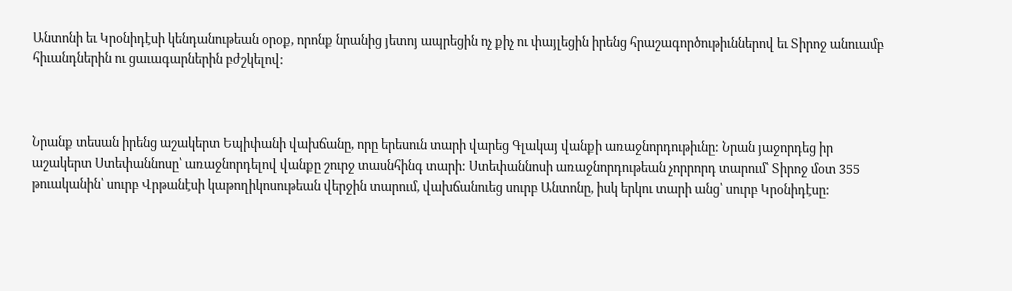Անտոնի եւ Կրօնիդէսի կենդանութեան օրօք, որոնք նրանից յետոյ ապրեցին ոչ քիչ ու փայլեցին իրենց հրաշագործութիւններով եւ Տիրոջ անուամբ հիւանդներին ու ցաւագարներին բժշկելով:



Նրանք տեսան իրենց աշակերտ Եպիփանի վախճանը, որը երեսուն տարի վարեց Գլակայ վանքի առաջնորդութիւնը: Նրան յաջորդեց իր աշակերտ Ստեփաննոսը՝ առաջնորդելով վանքը շուրջ տասնհինգ տարի: Ստեփաննոսի առաջնորդութեան չորրորդ տարում՝ Տիրոջ մօտ 355 թուականին՝ սուրբ Վրթանէսի կաթողիկոսութեան վերջին տարում, վախճանուեց սուրբ Անտոնը, իսկ երկու տարի անց՝ սուրբ Կրօնիդէսը: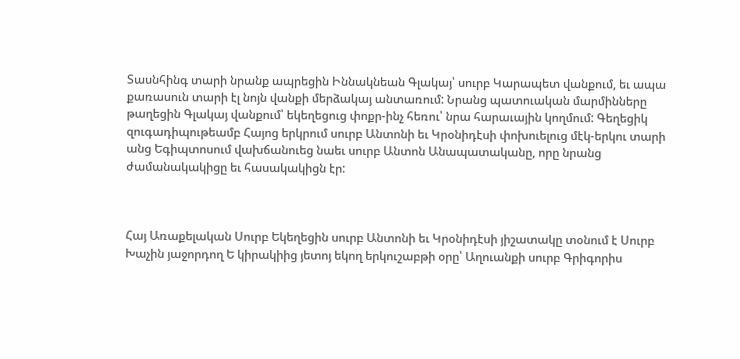Տասնհինգ տարի նրանք ապրեցին Իննակնեան Գլակայ՝ սուրբ Կարապետ վանքում, եւ ապա քառասուն տարի էլ նոյն վանքի մերձակայ անտառում: Նրանց պատուական մարմինները թաղեցին Գլակայ վանքում՝ եկեղեցուց փոքր-ինչ հեռու՝ նրա հարաւային կողմում: Գեղեցիկ զուգադիպութեամբ Հայոց երկրում սուրբ Անտոնի եւ Կրօնիդէսի փոխուելուց մէկ-երկու տարի անց Եգիպտոսում վախճանուեց նաեւ սուրբ Անտոն Անապատականը, որը նրանց ժամանակակիցը եւ հասակակիցն էր:



Հայ Առաքելական Սուրբ Եկեղեցին սուրբ Անտոնի եւ Կրօնիդէսի յիշատակը տօնում է Սուրբ Խաչին յաջորդող Ե կիրակիից յետոյ եկող երկուշաբթի օրը՝ Աղուանքի սուրբ Գրիգորիս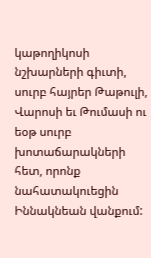կաթողիկոսի նշխարների գիւտի, սուրբ հայրեր Թաթուլի, Վարոսի եւ Թումասի ու եօթ սուրբ խոտաճարակների հետ, որոնք նահատակուեցին Իննակնեան վանքում: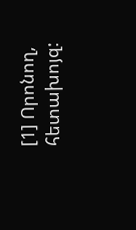[1] Որոնող, հետախոյզ: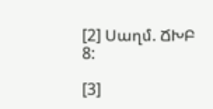[2] Սաղմ. ՃԽԲ 8:

[3]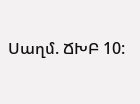Սաղմ. ՃԽԲ 10: